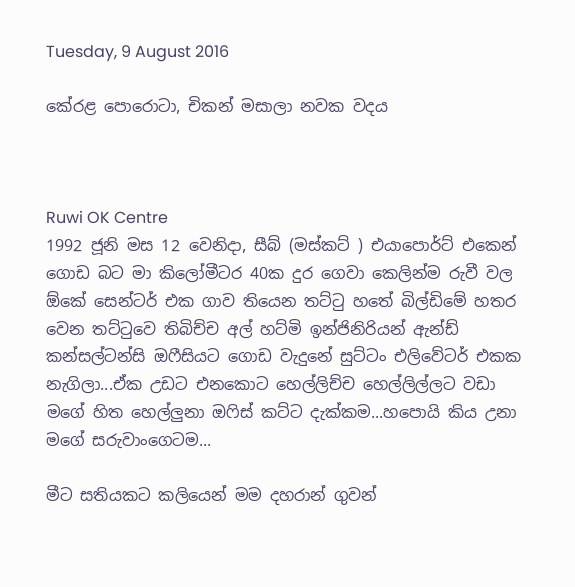Tuesday, 9 August 2016

කේරළ පොරොටා, චිකන් මසාලා නවක වදය



Ruwi OK Centre
1992 ජූනි මස 12 වෙනිදා, සීබ් (මස්කට් ) එයාපොර්ට් එකෙන් ගොඩ බට මා කිලෝමීටර 40ක දුර ගෙවා කෙලින්ම රුවී වල ඕකේ සෙන්ටර් එක ගාව තියෙන තට්ටු හතේ බිල්ඩිමේ හතර වෙන තට්ටුවෙ තිබිච්ච අල් හට්මි ඉන්ජිනිරියන් ඇන්ඩ් කන්සල්ටන්සි ඔෆීසියට ගොඩ වැදුනේ සුට්ටං එලිවේටර් එකක නැගිලා...ඒක උඩට එනකොට හෙල්ලිච්ච හෙල්ලිල්ලට වඩා මගේ හිත හෙල්ලුනා ඔෆිස් කට්ට දැක්කම...හපොයි කිය උනා මගේ සරුවාංගෙටම...

මීට සතියකට කලියෙන් මම දහරාන් ගුවන්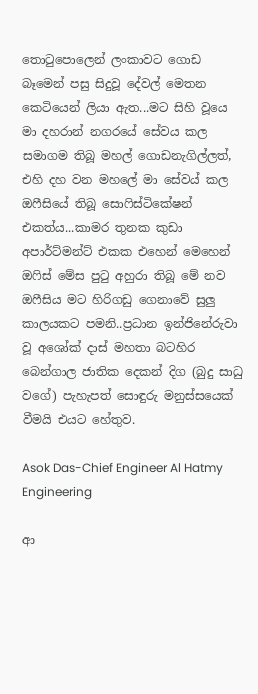තොටුපොලෙන් ලංකාවට ගොඩ බෑමෙන් පසු සිදුවූ දේවල් මෙතන කෙටියෙන් ලියා ඇත...මට සිහි වූයෙ මා දහරාන් නගරයේ සේවය කල සමාගම තිබූ මහල් ගොඩනැගිල්ලත්, එහි දහ වන මහලේ මා සේවය් කල ඔෆීසියේ තිබූ සොෆිස්ටිකේෂන් එකත්ය...කාමර තුනක කුඩා අපාර්ට්මන්ට් එකක එහෙන් මෙහෙන් ඔෆිස් මේස පුටු අහුරා තිබූ මේ නව ඔෆීසිය මට හිරිගඩු ගෙනාවේ සුලු කාලයකට පමනි..ප්‍රධාන ඉන්ජිනේරුවා වූ අශෝක් දාස් මහතා බටහිර බෙන්ගාල ජාතික දෙකන් දිග (බුදු සාධු වගේ) පැහැපත් සොඳුරු මනුස්සයෙක් වීමයි එයට හේතුව.

Asok Das-Chief Engineer Al Hatmy Engineering

ආ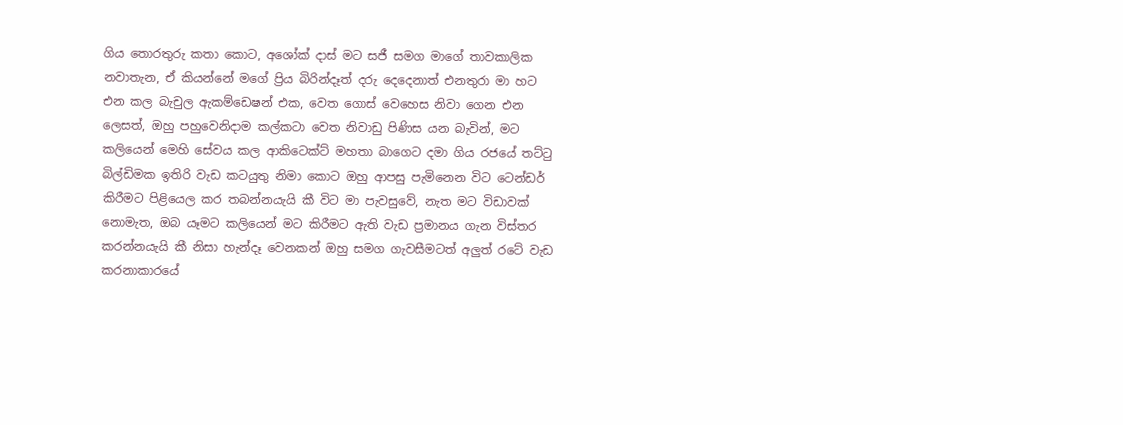ගිය තොරතුරු කතා කොට, අශෝක් දාස් මට සජී සමග මාගේ තාවකාලික නවාතැන, ඒ කියන්නේ මගේ ප්‍රිය බිරින්දෑත් දරු දෙදෙනාත් එනතුරා මා හට එන කල බැචුල ඇකම්ඩෙෂන් එක, වෙත ගොස් වෙහෙස නිවා ගෙන එන ලෙසත්, ඔහු පහුවෙනිදාම කල්කටා වෙත නිවාඩු පිණිස යන බැවින්, මට කලියෙන් මෙහි සේවය කල ආකිටෙක්ට් මහතා බාගෙට දමා ගිය රජයේ තට්ටු බිල්ඩිමක ඉතිරි වැඩ කටයුතු නිමා කොට ඔහු ආපසු පැමිනෙන විට ටෙන්ඩර් කිරීමට පිළියෙල කර තබන්නයැයි කී විට මා පැවසුවේ, නැත මට විඩාවක් නොමැත, ඔබ යෑමට කලියෙන් මට කිරීමට ඇති වැඩ ප්‍රමානය ගැන විස්තර කරන්නයැයි කී නිසා හැන්දෑ වෙනකන් ඔහු සමග ගැවසීමටත් අලුත් රටේ වැඩ කරනාකාරයේ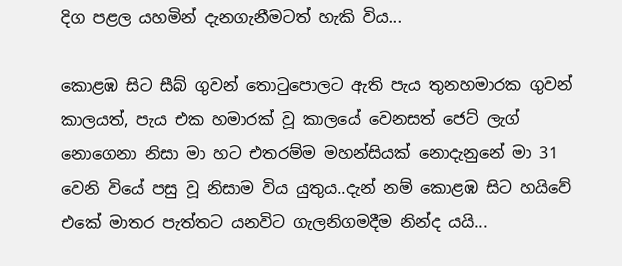දිග පළල යහමින් දැනගැනීමටත් හැකි විය...

කොළඹ සිට සීබ් ගුවන් තොටුපොලට ඇති පැය තුනහමාරක ගුවන් කාලයත්, පැය එක හමාරක් වූ කාලයේ වෙනසත් ජෙට් ලැග් නොගෙනා නිසා මා හට එතරම්ම මහන්සියක් නොදැනුනේ මා 31 වෙනි වියේ පසු වූ නිසාම විය යුතුය..දැන් නම් කොළඹ සිට හයිවේ එකේ මාතර පැත්තට යනවිට ගැලනිගමදීම නින්ද යයි...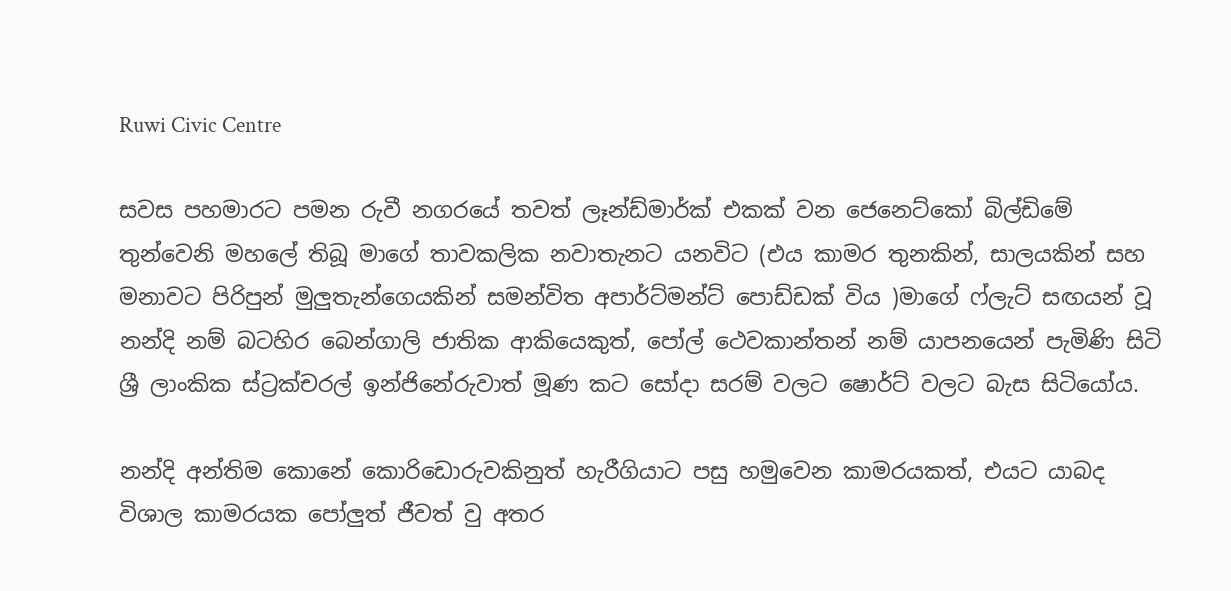Ruwi Civic Centre

සවස පහමාරට පමන රුවී නගරයේ තවත් ලෑන්ඩ්මාර්ක් එකක් වන ජෙනෙට්කෝ බිල්ඩිමේ තුන්වෙනි මහලේ තිබූ මාගේ තාවකලික නවාතැනට යනවිට (එය කාමර තුනකින්, සාලයකින් සහ මනාවට පිරිපුන් මුලුතැන්ගෙයකින් සමන්විත අපාර්ට්මන්ට් පොඩ්ඩක් විය )මාගේ ෆ්ලැට් සඟයන් වූ නන්දි නම් බටහිර බෙන්ගාලි ජාතික ආකියෙකුත්, පෝල් ථෙවකාන්තන් නම් යාපනයෙන් පැමිණි සිටි ශ්‍රී ලාංකික ස්ට්‍රක්චරල් ඉන්ජිනේරුවාත් මූණ කට සෝදා සරම් වලට ෂොර්ට් වලට බැස සිටියෝය.

නන්දි අන්තිම කොනේ කොරිඩොරුවකිනුත් හැරීගියාට පසු හමුවෙන කාමරයකත්, එයට යාබද විශාල කාමරයක පෝලුත් ජීවත් වු අතර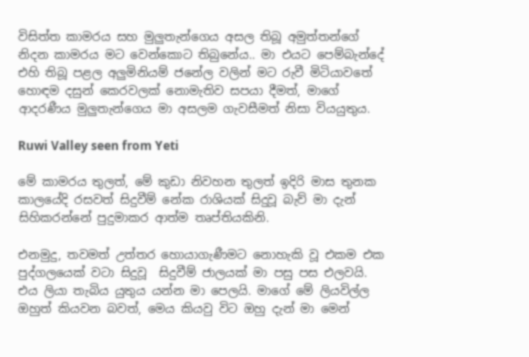විසිත්ත කාමරය සහ මුලුතැන්ගෙය අසල තිබූ අමුත්තන්ගේ නිදන කාමරය මට වෙන්කොට තිබුනේය.. මා එයට පෙම්බැන්දේ එහි තිබූ පළල අලුමිනියම් ජනේල වලින් මට රුවී මිටියාවතේ හොඳම දසුන් කෙරවලක් නොමැතිව සපයා දීමත්, මාගේ ආදරණීය මුලුතැන්ගෙය මා අසලම ගැවසීමත් නිසා වියයුතුය.

Ruwi Valley seen from Yeti

මේ කාමරය තුලත්, මේ කුඩා නිවහන තුලත් ඉදිරි මාස තුනක කාලයේදි රසවත් සිදුවීම් නේක රාශියක් සිදුවූ බැව් මා දැන් සිහිකරන්නේ පුදුමාකර ආත්ම තෘප්තියකිනි.

එනමුදු, තවමත් උත්තර හොයාගැණීමට නොහැකි වූ එකම එක පුද්ගලයෙක් වටා සිදුවූ  සිදුවීම් ජාලයක් මා පසු පස එලවයි. එය ලියා තැබිය යුතුය යන්න මා පෙලයි. මාගේ මේ ලියවිල්ල ඔහුත් කියවන බවත්, මෙය කියවු විට ඔහු දැන් මා මෙන්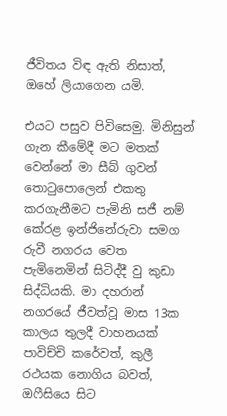ජීවිතය විඳ ඇති නිසාත්, ඔහේ ලියාගෙන යමි.

එයට පසුව පිවිසෙමු. මිනිසුන් ගැන කීමේදී මට මතක් වෙන්නේ මා සීබ් ගුවන් තොටුපොලෙන් එකතු කරගැනීමට පැමිනි සජී නම් කේරළ ඉන්ජිනේරුවා සමග රුවී නගරය වෙත පැමිනෙමින් සිටිද්දී වු කුඩා සිද්ධියකි. මා දහරාන් නගරයේ ජීවත්වූ මාස 13ක කාලය තුලදී වාහනයක් පාවිච්චි කරේවත්, කුලී රථයක නොගිය බවත්, ඔෆීසියෙ සිට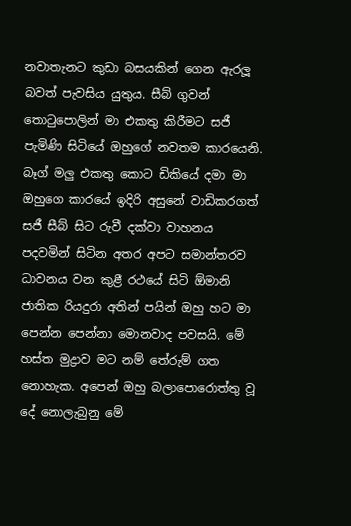නවාතැනට කුඩා බසයකින් ගෙන ඇරලූ බවත් පැවසිය යුතුය. සීබ් ගුවන් තොටුපොලින් මා එකතු කිරීමට සජී පැමිණි සිටියේ ඔහුගේ නවතම කාරයෙනි. බෑග් මලු එකතු කොට ඩිකියේ දමා මා ඔහුගෙ කාරයේ ඉදිරි අසුනේ වාඩිකරගත් සජී සීබ් සිට රුවී දක්වා වාහනය පදවමින් සිටින අතර අපට සමාන්තරව ධාවනය වන කුළී රථයේ සිටි ඕමානි ජාතික රියදුරා අතින් පයින් ඔහු හට මා පෙන්න පෙන්නා මොනවාද පවසයි. මේ හස්ත මුද්‍රාව මට නම් තේරුම් ගත නොහැක. අපෙන් ඔහු බලාපොරොත්තු වූ දේ නොලැබුනු මේ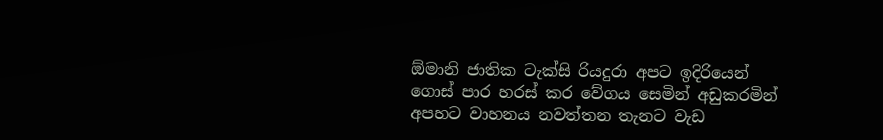ඕමානි ජාතික ටැක්සි රියදුරා අපට ඉදිරියෙන් ගොස් පාර හරස් කර වේගය සෙමින් අඩුකරමින් අපහට වාහනය නවත්තන තැනට වැඩ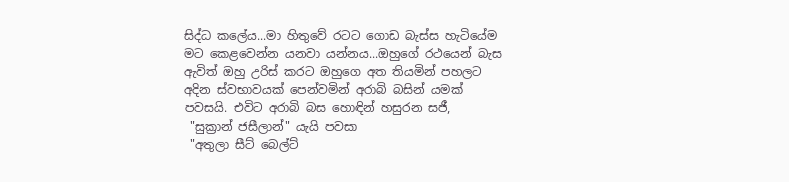සිද්ධ කලේය...මා හිතුවේ රටට ගොඩ බැස්ස හැටියේම මට කෙළවෙන්න යනවා යන්නය...ඔහුගේ රථයෙන් බැස ඇවිත් ඔහු උරිස් කරට ඔහුගෙ අත තියමින් පහලට අදින ස්වභාවයක් පෙන්වමින් අරාබි බසින් යමක් පවසයි. එවිට අරාබි බස හොඳින් හසුරන සජී,
 "සුක්‍රාන් ජසීලාන්" යැයි පවසා
 "අතුලා සීට් බෙල්ට්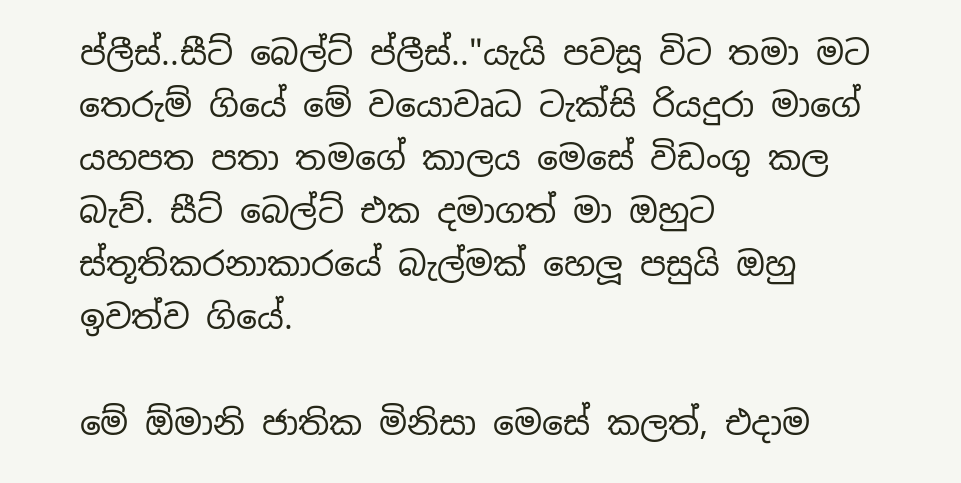ප්ලීස්..සීට් බෙල්ට් ප්ලීස්.."යැයි පවසූ විට තමා මට තෙරුම් ගියේ මේ වයොවෘධ ටැක්සි රියදුරා මාගේ යහපත පතා තමගේ කාලය මෙසේ විඩංගු කල බැව්. සීට් බෙල්ට් එක දමාගත් මා ඔහුට ස්තූතිකරනාකාරයේ බැල්මක් හෙලූ පසුයි ඔහු ඉවත්ව ගියේ.

මේ ඕමානි ජාතික මිනිසා මෙසේ කලත්, එදාම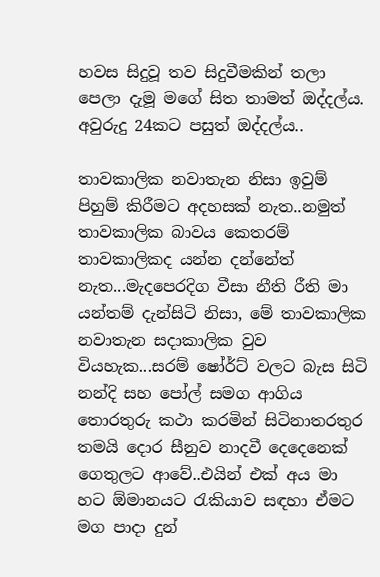හවස සිදුවූ තව සිදුවීමකින් තලා පෙලා දැමූ මගේ සිත තාමත් ඔද්දල්ය. අවුරුදු 24කට පසුත් ඔද්දල්ය..

තාවකාලික නවාතැන නිසා ඉවුම් පිහුම් කිරීමට අදහසක් නැත..නමුත් තාවකාලික බාවය කෙතරම් තාවකාලිකද යන්න දන්නේත් නැත...මැදපෙරදිග වීසා නීති රීති මා යන්තම් දැන්සිටි නිසා, මේ තාවකාලික නවාතැන සදාකාලික වුව වියහැක...සරම් ෂෝර්ට් වලට බැස සිටි නන්දි සහ පෝල් සමග ආගිය තොරතුරු කථා කරමින් සිටිනාතරතුර තමයි දොර සීනුව නාදවී දෙදෙනෙක් ගෙතුලට ආවේ..එයින් එක් අය මා හට ඕමානයට රැකියාව සඳහා ඒමට මග පාදා දුන්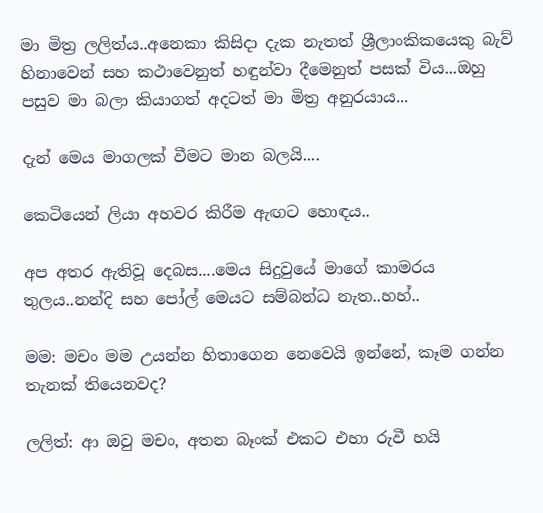මා මිත්‍ර ලලිත්ය..අනෙකා කිසිදා දැක නැතත් ශ්‍රීලාංකිකයෙකු බැව් හිනාවෙන් සහ කථාවෙනුත් හඳුන්වා දීමෙනුත් පසක් විය...ඔහු පසුව මා බලා කියාගත් අදටත් මා මිත්‍ර අනුරයාය...

දැන් මෙය මාගලක් වීමට මාන බලයි....

කෙටියෙන් ලියා අහවර කිරීම ඇඟට හොඳය..

අප අතර ඇතිවූ දෙබස....මෙය සිදුවුයේ මාගේ කාමරය තුලය..නන්දි සහ පෝල් මෙයට සම්බන්ධ නැත..හහ්..

මම: මචං මම උයන්න හිතාගෙන නෙවෙයි ඉන්නේ, කෑම ගන්න තැනක් තියෙනවද?

ලලිත්: ආ ඔවු මචං, අතන බෑංක් එකට එහා රුවී හයි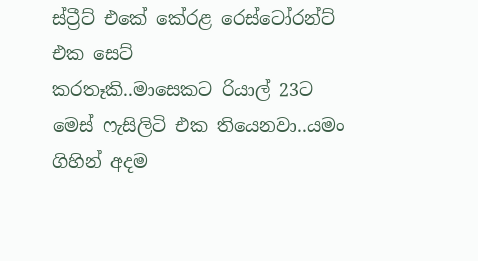ස්ට්‍රීට් එකේ කේරළ රෙස්ටෝරන්ට් එක සෙට්
කරතෑකි..මාසෙකට රියාල් 23ට මෙස් ෆැසිලිටි එක තියෙනවා..යමං ගිහින් අදම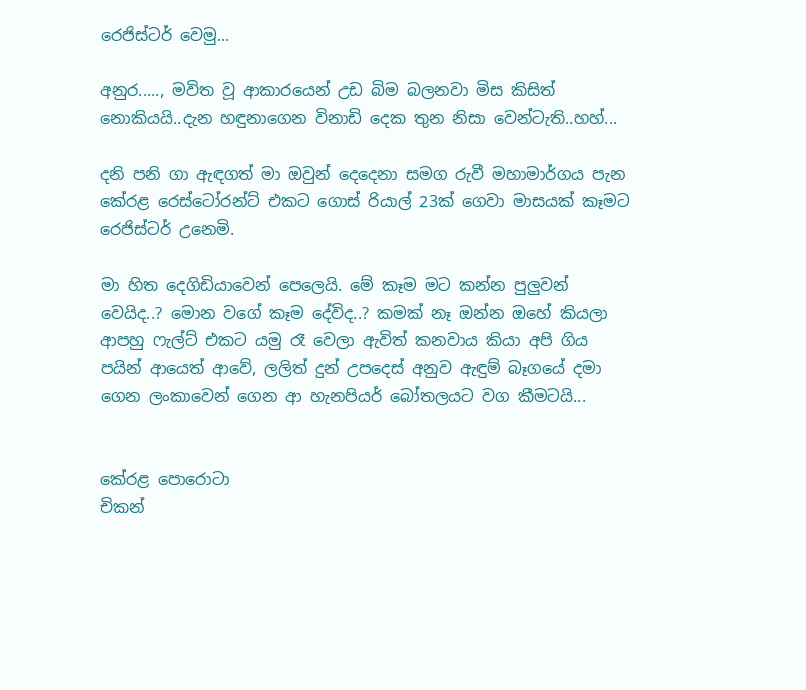රෙජිස්ටර් වෙමු...

අනුර....., මවිත වූ ආකාරයෙන් උඩ බිම බලනවා මිස කිසිත් නොකියයි..දැන හඳුනාගෙන විනාඩි දෙක තුන නිසා වෙන්ටැති..හහ්...

දනි පනි ගා ඇඳගත් මා ඔවුන් දෙදෙනා සමග රුවී මහාමාර්ගය පැන කේරළ රෙස්ටෝරන්ට් එකට ගොස් රියාල් 23ක් ගෙවා මාසයක් කෑමට රෙජිස්ටර් උනෙමි.

මා හිත දෙගිඩියාවෙන් පෙලෙයි. මේ කෑම මට කන්න පුලුවන් වෙයිද..? මොන වගේ කෑම දේවිද..? කමක් නෑ ඔන්න ඔහේ කියලා ආපහු ෆැල්ට් එකට යමු රෑ වෙලා ඇවිත් කනවාය කියා අපි ගිය පයින් ආයෙත් ආවේ, ලලිත් දුන් උපදෙස් අනුව ඇඳුම් බෑගයේ දමා ගෙන ලංකාවෙන් ගෙන ආ හැනපියර් බෝතලයට වග කීමටයි...


කේරළ පොරොටා
චිකන්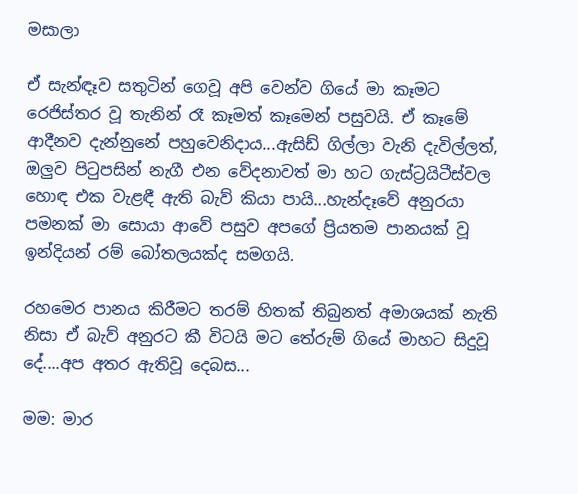මසාලා

ඒ සැන්ඳෑව සතුටින් ගෙවූ අපි වෙන්ව ගියේ මා කෑමට රෙජිස්තර වූ තැනින් රෑ කෑමත් කෑමෙන් පසුවයි. ඒ කෑමේ ආදීනව දැන්නුනේ පහුවෙනිදාය...ඇසිඩ් ගිල්ලා වැනි දැවිල්ලත්, ඔලුව පිටුපසින් නැගී එන වේදනාවත් මා හට ගැස්ට්‍රයිටීස්වල හොඳ එක වැළඳී ඇති බැව් කියා පායි...හැන්දෑවේ අනුරයා පමනක් මා සොයා ආවේ පසුව අපගේ ප්‍රියතම පානයක් වූ ඉන්දියන් රම් බෝතලයක්ද සමගයි.

රහමෙර පානය කිරීමට තරම් හිතක් තිබුනත් අමාශයක් නැති නිසා ඒ බැව් අනුරට කී විටයි මට තේරුම් ගියේ මාහට සිදුවූ දේ....අප අතර ඇතිවූ දෙබස...

මම: මාර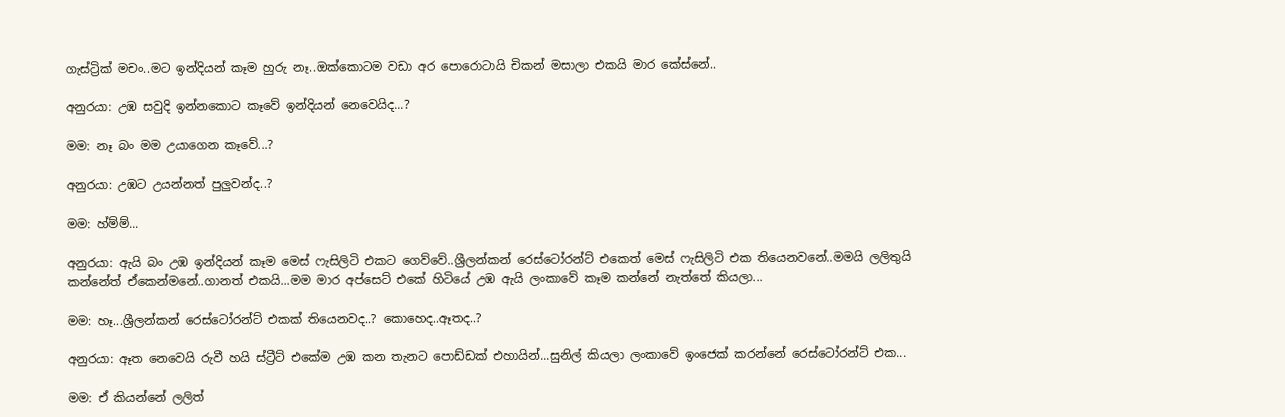ගැස්ට්‍රික් මචං..මට ඉන්දියන් කෑම හුරු නෑ..ඔක්කොටම වඩා අර පොරොටායි චිකන් මසාලා එකයි මාර කේස්නේ..

අනුරයා: උඹ සවුදි ඉන්නකොට කෑවේ ඉන්දියන් නෙවෙයිද...?

මම: නෑ බං මම උයාගෙන කෑවේ...?

අනුරයා: උඹට උයන්නත් පුලුවන්ද..?

මම: හ්ම්ම්...

අනුරයා: ඇයි බං උඹ ඉන්දියන් කෑම මෙස් ෆැසිලිටි එකට ගෙව්වේ..ශ්‍රීලන්කන් රෙස්ටෝරන්ට් එකෙත් මෙස් ෆැසිලිටි එක තියෙනවනේ..මමයි ලලිතුයි කන්නේත් ඒකෙන්මනේ..ගානත් එකයි...මම මාර අප්සෙට් එකේ හිටියේ උඹ ඇයි ලංකාවේ කෑම කන්නේ නැත්තේ කියලා...

මම: හෑ...ශ්‍රීලන්කන් රෙස්ටෝරන්ට් එකක් තියෙනවද..? කොහෙද..ඈතද..?

අනුරයා: ඈත නෙවෙයි රුවී හයි ස්ට්‍රීට් එකේම උඹ කන තැනට පොඩ්ඩක් එහායින්...සුනිල් කියලා ලංකාවේ ඉංජෙක් කරන්නේ රෙස්ටෝරන්ට් එක...

මම: ඒ කියන්නේ ලලිත්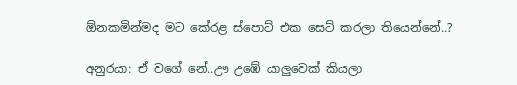ඕනකමින්මද මට කේරළ ස්පොට් එක සෙට් කරලා තියෙන්නේ..?

අනුරයා: ඒ වගේ නේ..ඌ උඹේ යාලුවෙක් කියලා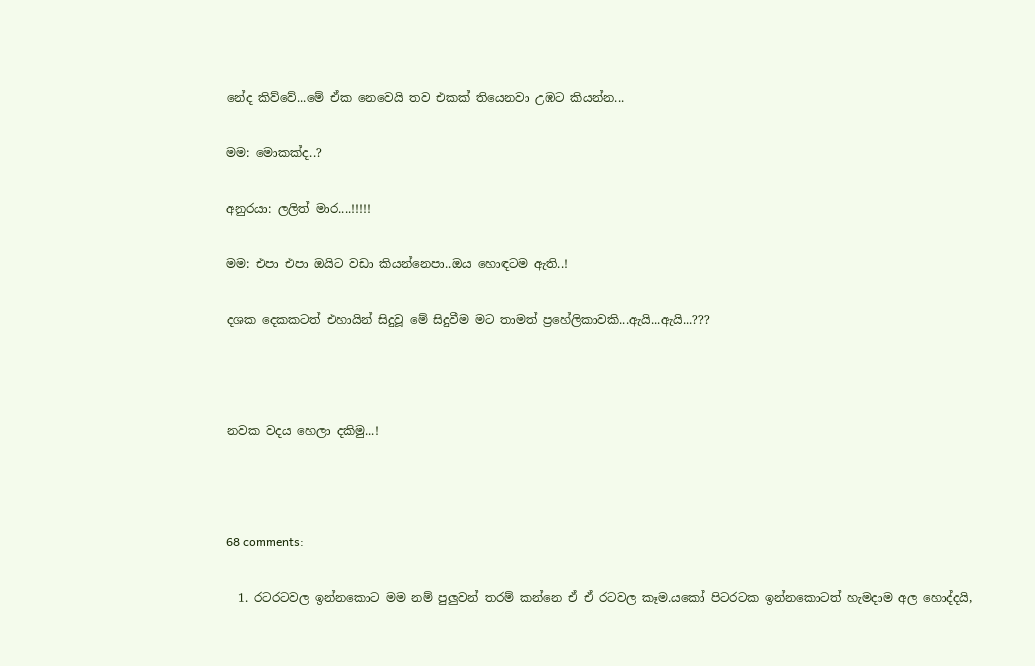නේද කිව්වේ...මේ ඒක නෙවෙයි තව එකක් තියෙනවා උඹට කියන්න...

මම: මොකක්ද..?

අනුරයා: ලලිත් මාර....!!!!!

මම: එපා එපා ඔයිට වඩා කියන්නෙපා..ඔය හොඳටම ඇති..!

දශක දෙකකටත් එහායින් සිදුවූ මේ සිදුවීම මට තාමත් ප්‍රහේලිකාවකි...ඇයි...ඇයි...???



නවක වදය හෙලා දකිමු...!



68 comments:

  1. රටරටවල ඉන්නකොට මම නම් පුලුවන් තරම් කන්නෙ ඒ ඒ රටවල කෑම.යකෝ පිටරටක ඉන්නකොටත් හැමදාම අල හොද්දයි,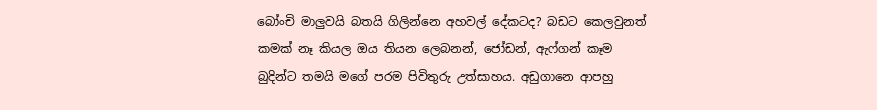බෝංචි මාලුවයි බතයි ගිලින්නෙ අහවල් දේකටද? බඩට කෙලවුනත් කමක් නෑ කියල ඔය තියන ලෙබනන්, ජෝඩන්, ඇෆ්ගන් කෑම බුදින්ට තමයි මගේ පරම පිවිතුරු උත්සාහය. අඩුගානෙ ආපහු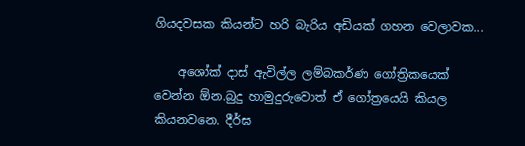ගියදවසක කියන්ට හරි බැරිය අඩියක් ගහන වෙලාවක...

    අශෝක් දාස් ඇවිල්ල ලම්බකර්ණ ගෝත්‍රිකයෙක් වෙන්න ඕන.බුදු හාමුදුරුවොත් ඒ ගෝත්‍රයෙයි කියල කියනවනෙ. දීර්ඝ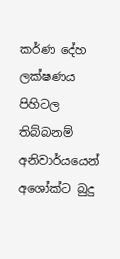කර්ණ දේහ ලක්ෂණය පිහිටල තිබ්බනම් අනිවාර්යයෙන් අශෝක්ට බුදු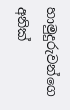හාමුදුරුවන්ගෙ අනික්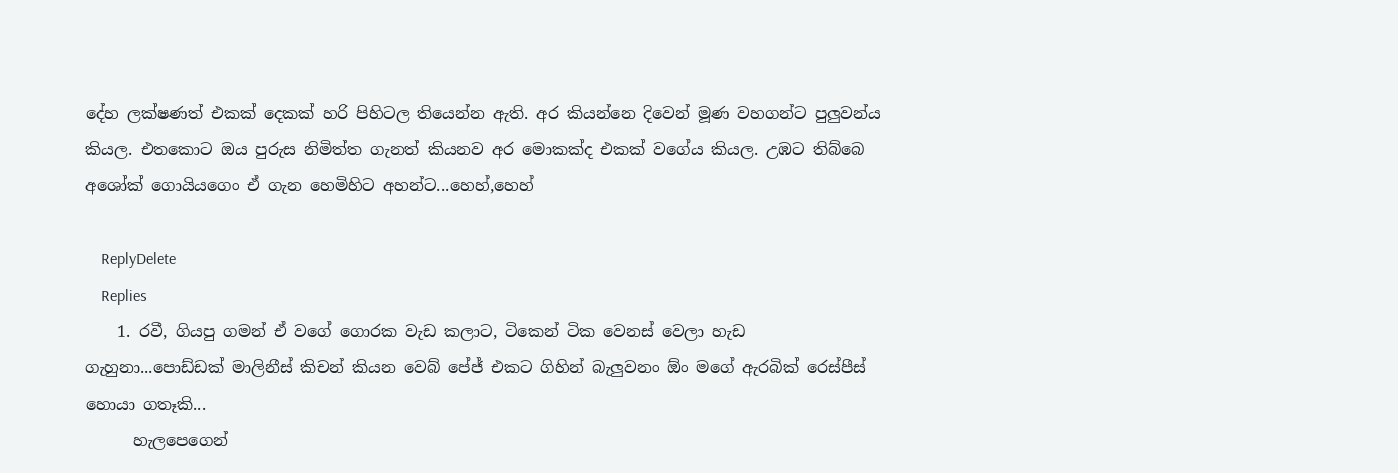දේහ ලක්ෂණත් එකක් දෙකක් හරි පිහිටල තියෙන්න ඇති. අර කියන්නෙ දිවෙන් මූණ වහගන්ට පුලුවන්ය කියල. එතකොට ඔය පුරුස නිමිත්ත ගැනත් කියනව අර මොකක්ද එකක් වගේය කියල. උඹට තිබ්බෙ අශෝක් ගොයියගෙං ඒ ගැන හෙමිහිට අහන්ට...හෙහ්,හෙහ්

    ReplyDelete
    Replies
    1. රවී, ගියපු ගමන් ඒ වගේ ගොරක වැඩ කලාට, ටිකෙන් ටික වෙනස් වෙලා හැඩ ගැහුනා...පොඩ්ඩක් මාලිනීස් කිචන් කියන වෙබ් පේජ් එකට ගිහින් බැලුවනං ඕං මගේ ඇරබික් රෙස්පීස් හොයා ගතෑකි...
      හැලපෙගෙන්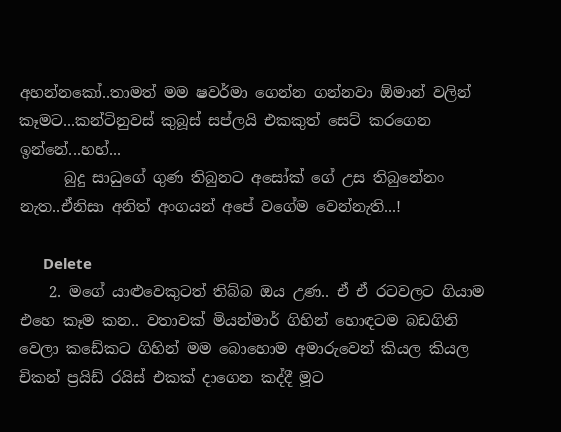අහන්නකෝ..තාමත් මම ෂවර්මා ගෙන්න ගන්නවා ඕමාන් වලින් කෑමට...කන්ටිනුවස් කුබූස් සප්ලයි එකකුත් සෙට් කරගෙන ඉන්නේ...හහ්...
      බුදු සාධුගේ ගුණ තිබුනට අසෝක් ගේ උස තිබුනේනං නැත..ඒනිසා අනිත් අංගයන් අපේ වගේම වෙන්නැති...!

      Delete
    2. මගේ යාළුවෙකුටත් තිබ්බ ඔය උණ.. ඒ ඒ රටවලට ගියාම එහෙ කෑම කන.. වතාවක් මියන්මාර් ගිහින් හොඳටම බඩගිනි වෙලා කඩේකට ගිහින් මම බොහොම අමාරුවෙන් කියල කියල චිකන් ප්‍රයිඩ් රයිස් එකක් දාගෙන කද්දී මූට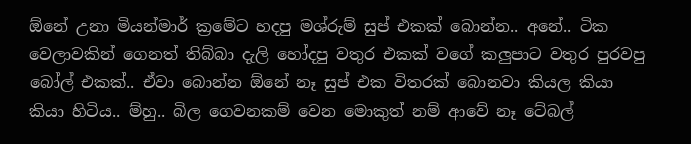ඕනේ උනා මියන්මාර් ක්‍රමේට හදපු මශ්රුම් සුප් එකක් බොන්න.. අනේ.. ටික වෙලාවකින් ගෙනත් තිබ්බා දැලි හෝදපු වතුර එකක් වගේ කලුපාට වතුර පුරවපු බෝල් එකක්.. ඒවා බොන්න ඕනේ නෑ සුප් එක විතරක් බොනවා කියල කියා කියා හිටිය.. ම්හු.. බිල ගෙවනකම් වෙන මොකුත් නම් ආවේ නෑ ටේබල්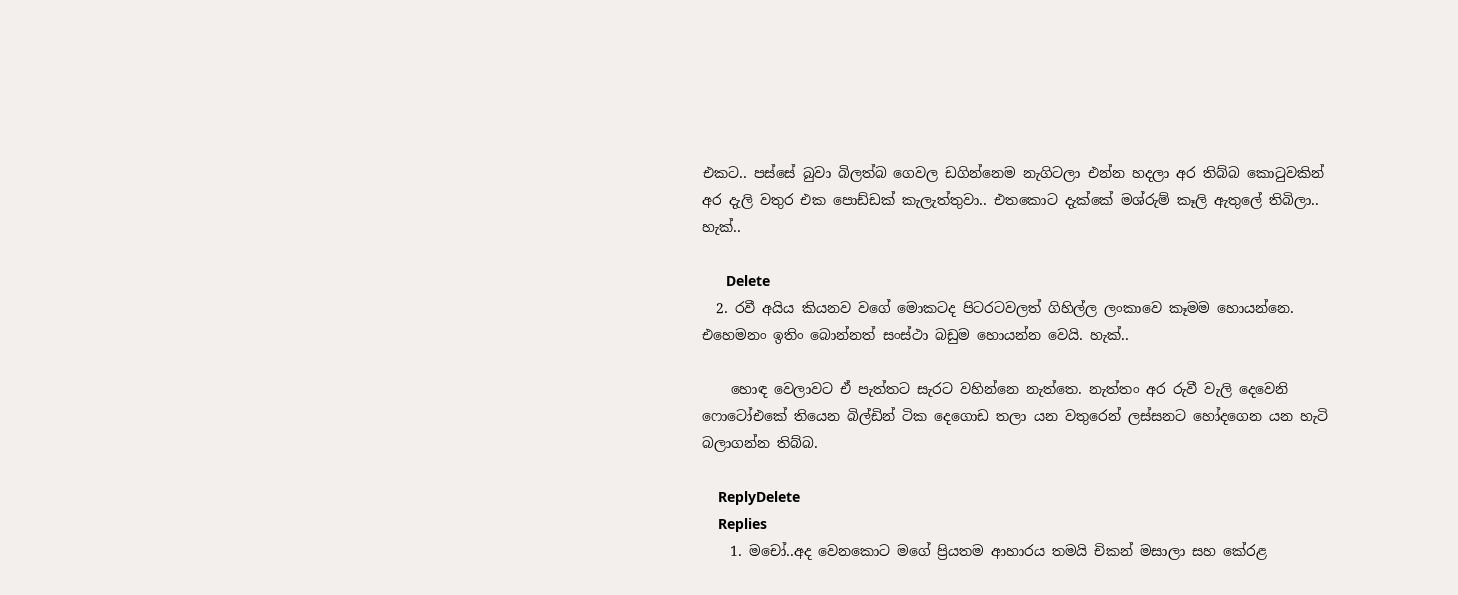එකට.. පස්සේ බුවා බිලත්බ ගෙවල ඩගින්නෙම නැගිටලා එන්න හදලා අර තිබ්බ කොටුවකින් අර දැලි වතුර එක පොඩ්ඩක් කැලැත්තුවා.. එතකොට දැක්කේ මශ්රුම් කෑලි ඇතුලේ තිබිලා.. හැක්..

      Delete
  2. රවී අයිය කියනව වගේ මොකටද පිටරටවලත් ගිහිල්ල ලංකාවෙ කෑමම හොයන්නෙ. එහෙමනං ඉතිං බොන්නත් සංස්ථා බඩුම හොයන්න වෙයි. හැක්..

    හොඳ වෙලාවට ඒ පැත්තට සැරට වහින්නෙ නැත්තෙ. නැත්තං අර රුවී වැලි දෙවෙනි ෆො‍ටෝඑකේ තියෙන බිල්ඩින් ටික දෙගොඩ තලා යන වතුරෙන් ලස්සනට හෝදගෙන යන හැටි බලාගන්න තිබ්බ.

    ReplyDelete
    Replies
    1. මචෝ..අද වෙනකොට මගේ ප්‍රියතම ආහාරය තමයි චිකන් මසාලා සහ කේරළ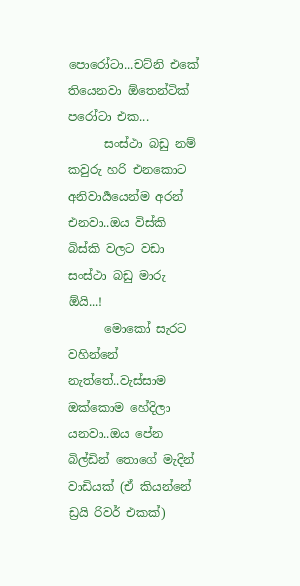පොරෝටා...චට්නි එකේ තියෙනවා ඕතෙන්ටික් පරෝටා එක...
      සංස්ථා බඩු නම් කවුරු හරි එනකොට අනිවාර්‍යයෙන්ම අරන් එනවා..ඔය විස්කි බිස්කි වලට වඩා සංස්ථා බඩු මාරු ඕයි...!
      මොකෝ සැරට වහින්නේ නැත්තේ..වැස්සාම ඔක්කොම හේදිලා යනවා..ඔය පේන බිල්ඩින් තොගේ මැදින් වාඩියක් (ඒ කියන්නේ ඩ්‍රයි රිවර් එකක්)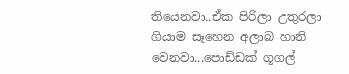තියෙනවා..ඒක පිරිලා උතුරලා ගියාම සෑහෙන අලාබ හානි වෙනවා...පොඩ්ඩක් ගූගල්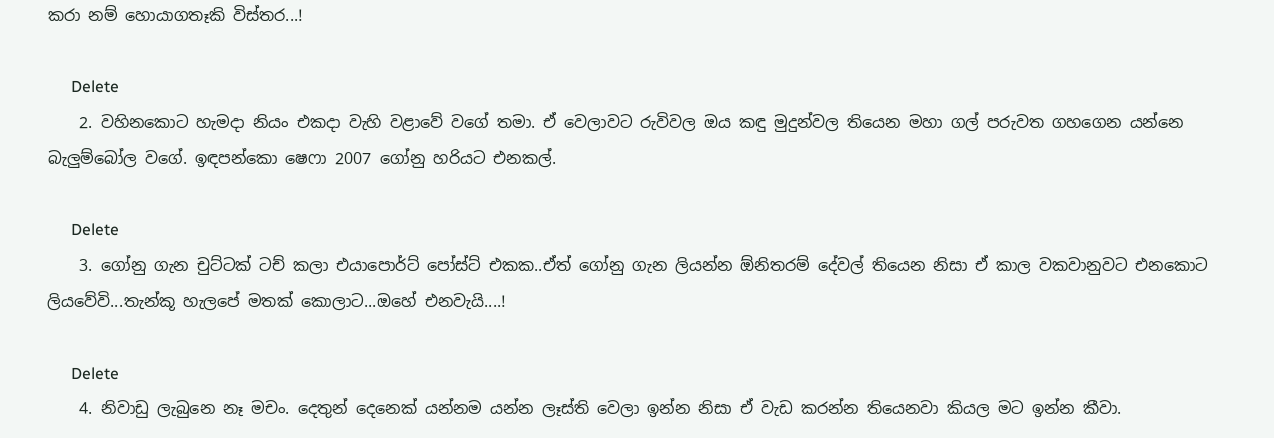කරා නම් හොයාගතෑකි විස්තර...!

      Delete
    2. වහිනකොට හැමදා නියං එකදා වැහි වළාවේ වගේ තමා. ඒ වෙලාවට රුවිවල ඔය කඳු මුදුන්වල තියෙන මහා ගල් පරුවත ගහගෙන යන්නෙ බැලුම්බෝල වගේ. ඉඳපන්කො ෂෙෆා 2007 ගෝනු හරියට එනකල්.

      Delete
    3. ගෝනු ගැන චුට්ටක් ටච් කලා එයාපොර්ට් පෝස්ට් එකක..ඒත් ගෝනු ගැන ලියන්න ඕනිතරම් දේවල් තියෙන නිසා ඒ කාල වකවානුවට එනකොට ලියවේවි...තැන්කූ හැලපේ මතක් කොලාට...ඔහේ එනවැයි....!

      Delete
    4. නිවාඩු ලැබුනෙ නෑ මචං. දෙතුන් දෙනෙක් යන්නම යන්න ලෑස්ති වෙලා ඉන්න නිසා ඒ වැඩ කරන්න තියෙනවා කියල මට ඉන්න කීවා.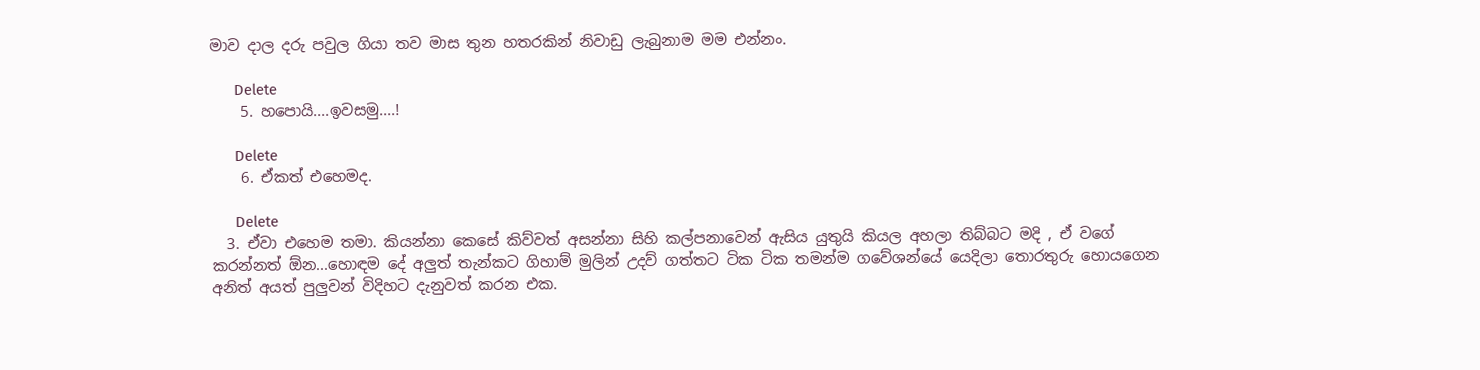මාව දාල දරු පවුල ගියා තව මාස තුන හතරකින් නිවාඩු ලැබුනාම මම එන්නං.

      Delete
    5. හපොයි....ඉවසමු....!

      Delete
    6. ඒකත් එහෙමද.

      Delete
  3. ඒවා එහෙම තමා. කියන්නා කෙසේ කිව්වත් අසන්නා සිහි කල්පනාවෙන් ඇසිය යුතුයි කියල අහලා තිබ්බට මදි , ඒ වගේ කරන්නත් ඕන...හොඳම දේ අලුත් තැන්කට ගිහාම් මුලින් උදව් ගත්තට ටික ටික තමන්ම ගවේශන්යේ යෙදිලා තොරතුරු හොයගෙන අනිත් අයත් පුලුවන් විදිහට දැනුවත් කරන එක.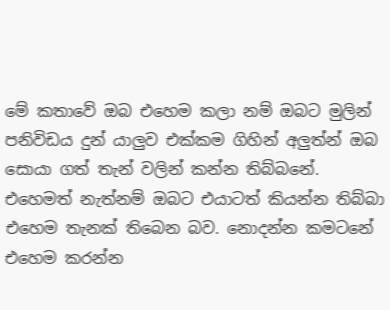මේ කතාවේ ඔබ එහෙම කලා නම් ඔබට මුලින් පනිවිඩය දුන් යාලුව එක්කම ගිහින් අලුත්න් ඔබ සොයා ගත් තැන් වලින් කන්න තිබ්බනේ. එහෙමත් නැත්නම් ඔබට එයාටත් කියන්න තිබ්බා එහෙම තැනක් තිබෙන බව. නොදන්න කමටනේ එහෙම කරන්න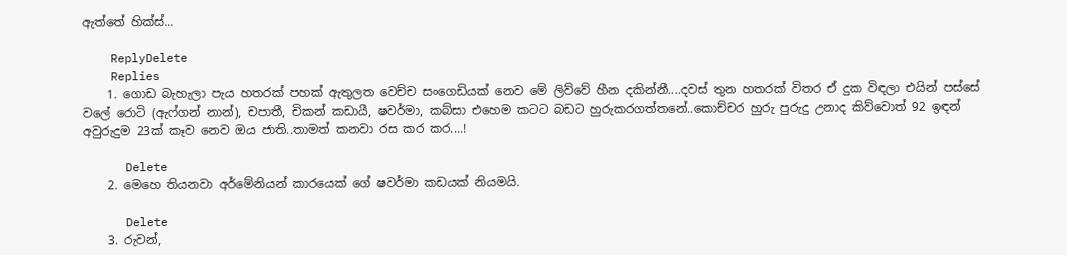ඇත්තේ හික්ස්...

    ReplyDelete
    Replies
    1. ගොඩ බැහැලා පැය හතරක් පහක් ඇතුලත වෙච්ච සංගෙඩියක් නෙව මේ ලිව්වේ හීන දකින්නී....දවස් තුන හතරක් විතර ඒ දුක විඳලා එයින් පස්සේ වලේ රොටි (ඇෆ්ගන් නාන්), චපාතී, චිකන් කඩායී, ෂවර්මා, කබ්සා එහෙම කටට බඩට හුරුකරගත්තනේ..කොච්චර හුරු පුරුදු උනාද කිව්වොත් 92 ඉඳන් අවුරුදුම 23ක් කෑව නෙව ඔය ජාති..තාමත් කනවා රස කර කර....!

      Delete
    2. මෙහෙ තියනවා අර්මේනියන් කාරයෙක් ගේ ෂවර්මා කඩයක් නියමයි.

      Delete
    3. රුවන්,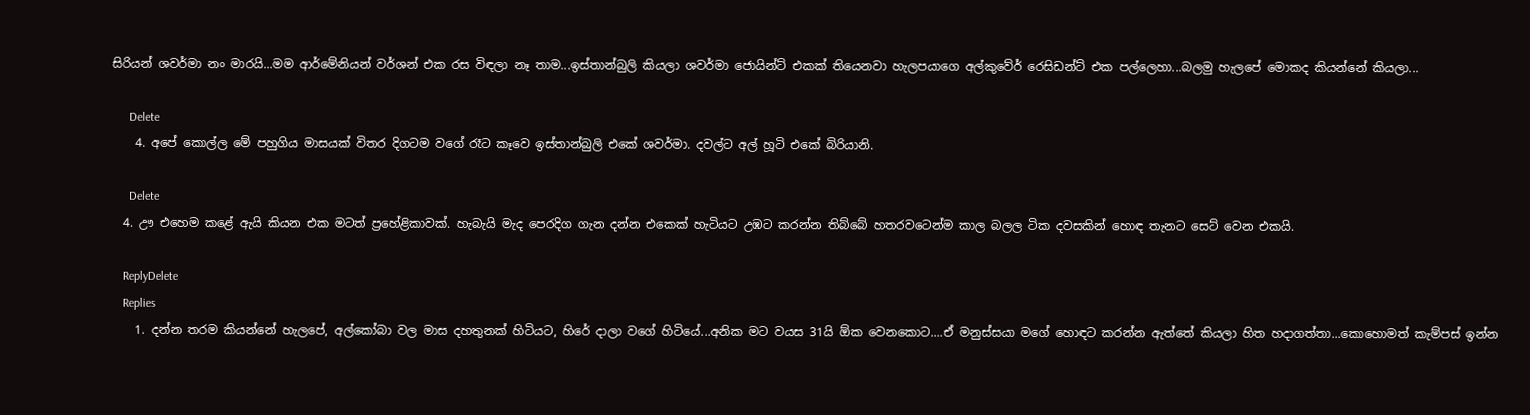සිරියන් ශවර්මා නං මාරයි...මම ආර්මේනියන් වර්ශන් එක රස විඳලා නෑ තාම...ඉස්තාන්බුලි කියලා ශවර්මා ජොයින්ට් එකක් තියෙනවා හැලපයාගෙ අල්කුවේර් රෙසිඩන්ට් එක පල්ලෙහා...බලමු හැලපේ මොකද කියන්නේ කියලා...

      Delete
    4. අපේ කොල්ල මේ පහුගිය මාසයක් විතර දිගටම වගේ රෑට කෑවෙ ඉස්තාන්බුලි එකේ ශවර්මා. දවල්ට අල් හූටි එකේ බිරියානි.

      Delete
  4. ඌ එහෙම කළේ ඇයි කියන එක මටත් ප්‍රහේළිකාවක්. හැබැයි මැද පෙරදිග ගැන දන්න එකෙක් හැටියට උඹට කරන්න තිබ්බේ හතරවටෙන්ම කාල බලල ටික දවසකින් හොඳ තැනට සෙට් වෙන එකයි.

    ReplyDelete
    Replies
    1. දන්න තරම කියන්නේ හැලපේ, අල්කෝබා වල මාස දහතුනක් හිටියට, හිරේ දාලා වගේ හිටියේ...අනික මට වයස 31යි ඕක වෙනකොට....ඒ මනුස්සයා මගේ හොඳට කරන්න ඇත්තේ කියලා හිත හදාගත්තා...කොහොමත් කැම්පස් ඉන්න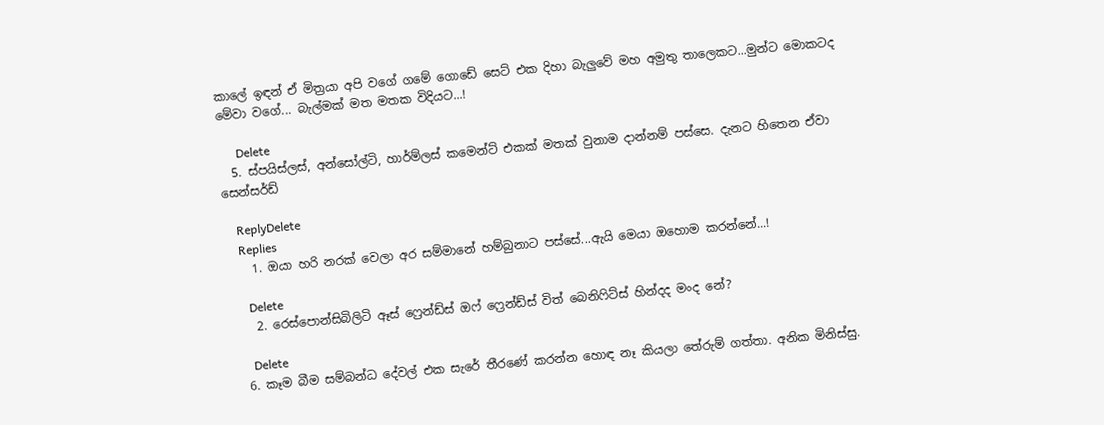කාලේ ඉඳන් ඒ මිත්‍රයා අපි වගේ ගමේ ගොඩේ සෙට් එක දිහා බැලුවේ මහ අමුතු තාලෙකට...මුන්ට මොකටද මේවා වගේ... බැල්මක් මත මතක විදියට...!

      Delete
  5. ස්පයිස්ලස්, අන්සෝල්ටි, හාර්ම්ලස් කමෙන්ට් එකක් මතක් වුනාම දාන්නම් පස්සෙ. දැනට හිතෙන ඒවා සෙන්සර්ඩ්

    ReplyDelete
    Replies
    1. ඔයා හරි නරක් වෙලා අර සම්මානේ හම්බුනාට පස්සේ...ඇයි මෙයා ඔහොම කරන්නේ...!

      Delete
    2. රෙස්පොන්සිබිලිටි ඈස් ෆ්‍රෙන්ඩ්ස් ඔෆ් ෆ්‍රෙන්ඩ්ස් විත් බෙනිෆිට්ස් හින්දද මංද නේ?

      Delete
  6. කෑම බීම සම්බන්ධ දේවල් එක සැරේ තීරණේ කරන්න හොඳ නෑ කියලා තේරුම් ගත්තා. අනික මිනිස්සු.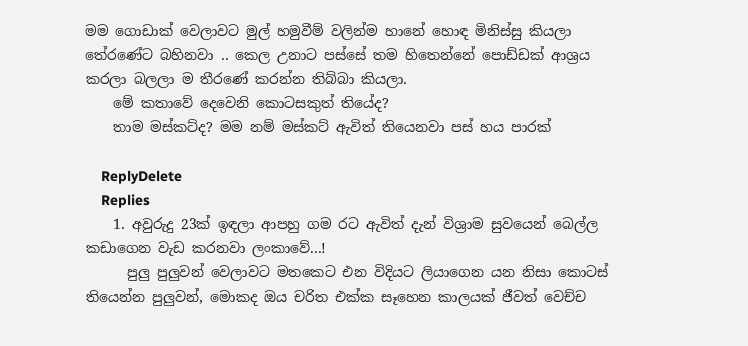මම ගොඩාක් වෙලාවට මුල් හමුවීම් වලින්ම හානේ හොඳ මිනිස්සු කියලා තේරණේට බහිනවා .. කෙල උනාට පස්සේ තම හිතෙන්නේ පොඩ්ඩක් ආශ්‍රය කරලා බලලා ම තීරණේ කරන්න තිබ්බා කියලා.
    මේ කතාවේ දෙවෙනි කොටසකුත් තියේද?
    තාම මස්කට්ද? මම නම් මස්කට් ඇවිත් තියෙනවා පස් හය පාරක්

    ReplyDelete
    Replies
    1. අවුරුදු 23ක් ඉඳලා ආපහු ගම රට ඇවිත් දැන් විශ්‍රාම සුවයෙන් බෙල්ල කඩාගෙන වැඩ කරනවා ලංකාවේ...!
      පුලු පුලුවන් වෙලාවට මතකෙට එන විදියට ලියාගෙන යන නිසා කොටස් තියෙන්න පුලුවන්, මොකද ඔය චරිත එක්ක සෑහෙන කාලයක් ජීවත් වෙච්ච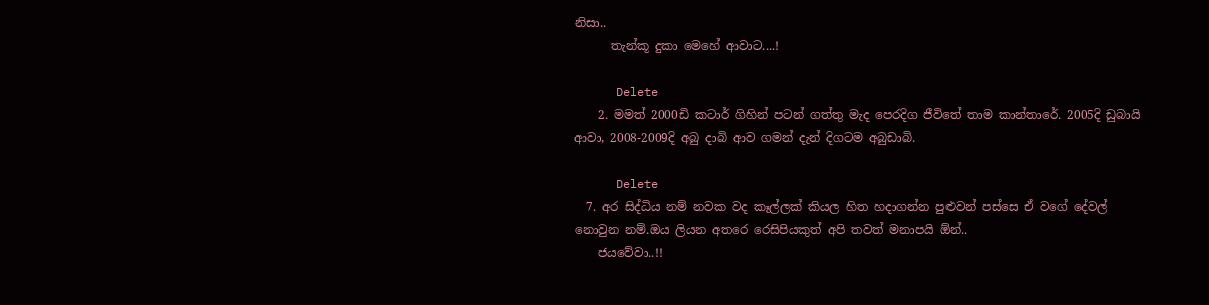නිසා..
      තැන්කූ දුකා මෙහේ ආවාට....!

      Delete
    2. මමත් 2000ඩි කටාර් ගිහින් පටන් ගත්තු මැද පෙරදිග ජීවිතේ තාම කාන්තාරේ. 2005දි ඩුබායි ආවා, 2008-2009දි අබු දාබි ආව ගමන් දැන් දිගටම අබුඩාබි.

      Delete
  7. අර සිද්ධිය නම් නවක වද කෑල්ලක් කියල හිත හදාගන්න පුළුවන් පස්සෙ ඒ වගේ දේවල් නොවුන නම්.ඔය ලියන අතරෙ රෙසිපියකුත් අපි තවත් මනාපයි ඕන්..
    ජයවේවා..!!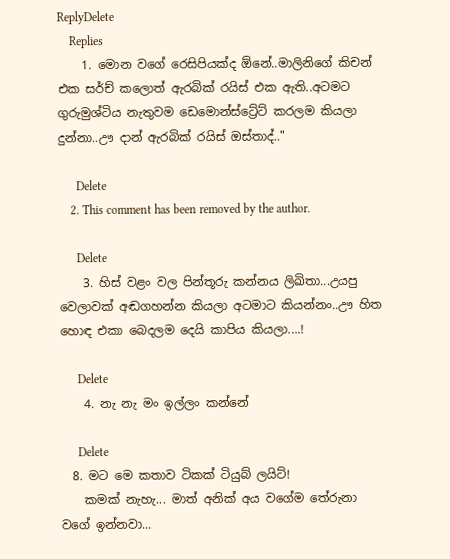ReplyDelete
    Replies
    1. මොන වගේ රෙසිපියක්ද ඕනේ..මාලිනිගේ කිචන් එක සර්ච් කලොත් ඇරබික් රයිස් එක ඇති..අටමට ගුරුමුශ්ටිය නැතුවම ඩෙමොන්ස්ට්‍රේට් කරලම කියලා දුන්නා..ඌ දාන් ඇරබික් රයිස් ඔස්තාද්.."

      Delete
    2. This comment has been removed by the author.

      Delete
    3. හිස් වළං වල පින්තූරු කන්න‍ය ලිඛිතා...උයපු වෙලාවක් අඬගහන්න කියලා අටමාට කියන්නං..ඌ හිත හොඳ එකා බෙදලම දෙයි කාපිය කියලා....!

      Delete
    4. නැ නැ මං ඉල්ලං කන්නේ

      Delete
  8. මට මෙ කතාව ටිකක් ටියුබ් ලයිට්!
    කමක් නැහැ... මාත් අනික් අය වගේම තේරුනා වගේ ඉන්නවා...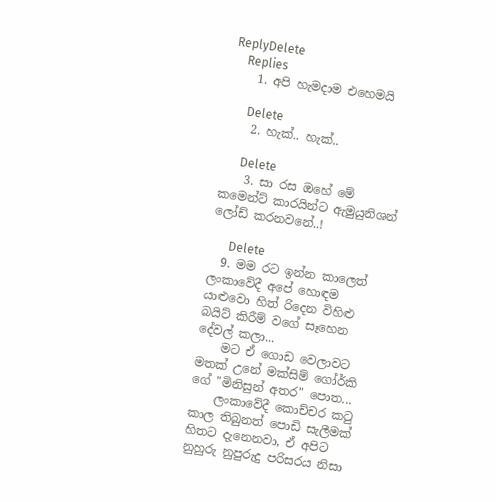ReplyDelete
    Replies
    1. අපි හැමදාම එහෙමයි

      Delete
    2. හැක්.. හැක්..

      Delete
    3. සා රස ඔහේ මේ කමෙන්ට් කාරයින්ට ඇමුයුනිශන් ලෝඩ් කරනවනේ..!

      Delete
  9. මම රට ඉන්න කාලෙත් ලංකාවේදී අපේ හොඳම යාළුවො හිත් රිදෙන විහිළු බයිට් කිරීම් වගේ සෑහෙන දේවල් කලා...
    මට ඒ ගොඩ වෙලාවට මතක් උනේ මක්සිම් ගෝර්කි ගේ "මිනිසුන් අතර" පොත...
    ලංකාවේදී කොච්චර කටු කාල තිබුනත් පොඩි සැලීමක් හිතට දැනෙනවා, ඒ අපිට නුහුරු නුපුරුදු පරිසරය නිසා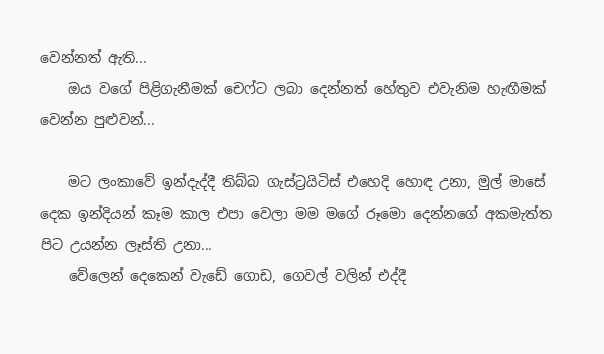වෙන්නත් ඇති...
    ඔය වගේ පිළිගැනීමක් චෙෆ්ට ලබා දෙන්නත් හේතුව එවැනිම හැඟීමක් වෙන්න පුළුවන්...

    මට ලංකාවේ ඉන්දැද්දී තිබ්බ ගැස්ට්‍රයිටිස් එහෙදි හොඳ උනා, මුල් මාසේ දෙක ඉන්දියන් කෑම කාල එපා වෙලා මම මගේ රූමො දෙන්නගේ අකමැත්ත පිට උයන්න ලෑස්ති උනා...
    වේලෙන් දෙකෙන් වැඩේ ගොඩ, ගෙවල් වලින් එද්දී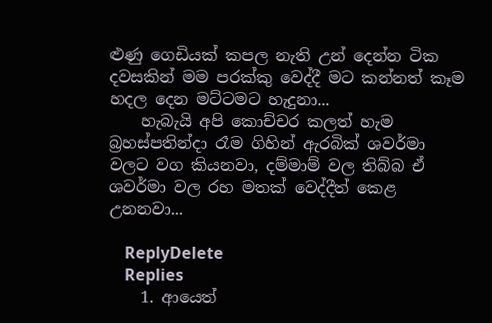ළුණු ගෙඩියක් කපල නැති උන් දෙන්න ටික දවසකින් මම පරක්කු වෙද්දී මට කන්නත් කෑම හදල දෙන මට්ටමට හැදුනා...
    හැබැයි අපි කොච්චර කලත් හැම බ්‍රහස්පතින්දා රෑම ගිහින් ඇරබික් ශවර්මා වලට වග කියනවා, දම්මාම් වල තිබ්බ ඒ ශවර්මා වල රහ මතක් වෙද්දීත් කෙළ උනනවා...

    ReplyDelete
    Replies
    1. ආයෙත්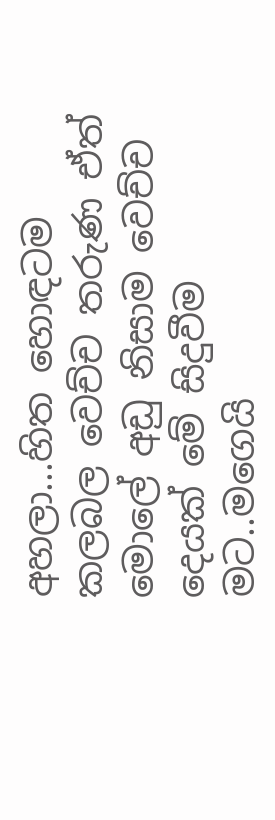අහලා...හිත හොඳටම කලබල වෙච්ච තරුණ ඒත් මොලේ අඩු නිසාම වෙච්ච දෙයක් මේ සිදුවීම මට..මගෙයි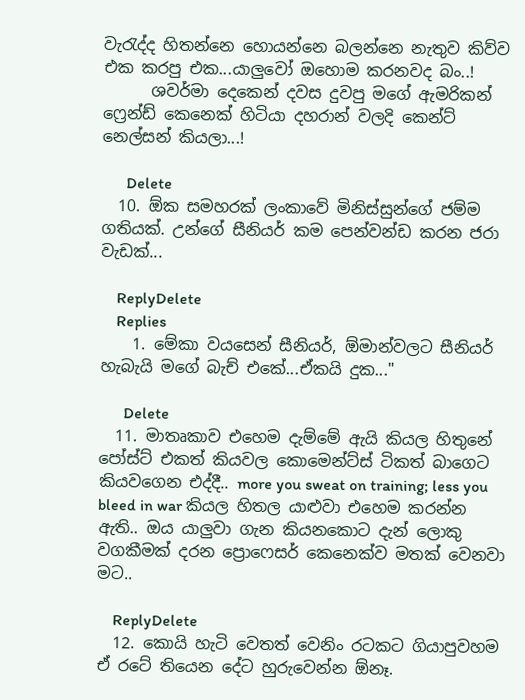වැරැද්ද හිතන්නෙ හොයන්නෙ බලන්නෙ නැතුව කිව්ව එක කරපු එක...යාලුවෝ ඔහොම කරනවද බං..!
      ශවර්මා දෙකෙන් දවස දුවපු මගේ ඇමරිකන් ෆ්‍රෙන්ඩ් කෙනෙක් හිටියා දහරාන් වලදි කෙන්ට් නෙල්සන් කියලා...!

      Delete
  10. ඕක සමහරක් ලංකාවේ මිනිස්සුන්ගේ ජම්ම ගතියක්. උන්ගේ සීනියර් කම පෙන්වන්ඩ කරන ජරා වැඩක්...

    ReplyDelete
    Replies
    1. මේකා වයසෙන් සීනියර්, ඕමාන්වලට සීනියර් හැබැයි මගේ බැච් එකේ...ඒකයි දුක..."

      Delete
  11. මාතෘකාව එහෙම දැම්මේ ඇයි කියල හිතුනේ පෝස්ට් එකත් කියවල කොමෙන්ට්ස් ටිකත් බාගෙට කියවගෙන එද්දී.. more you sweat on training; less you bleed in war කියල හිතල යාළුවා එහෙම කරන්න ඇති.. ඔය යාලුවා ගැන කියනකොට දැන් ලොකු වගකීමක් දරන ප්‍රොෆෙසර් කෙනෙක්ව මතක් වෙනවා මට..

    ReplyDelete
  12. කොයි හැටි වෙතත් වෙනිං රටකට ගියාපුවහම ඒ රටේ තියෙන දේට හුරුවෙන්න ඕනෑ.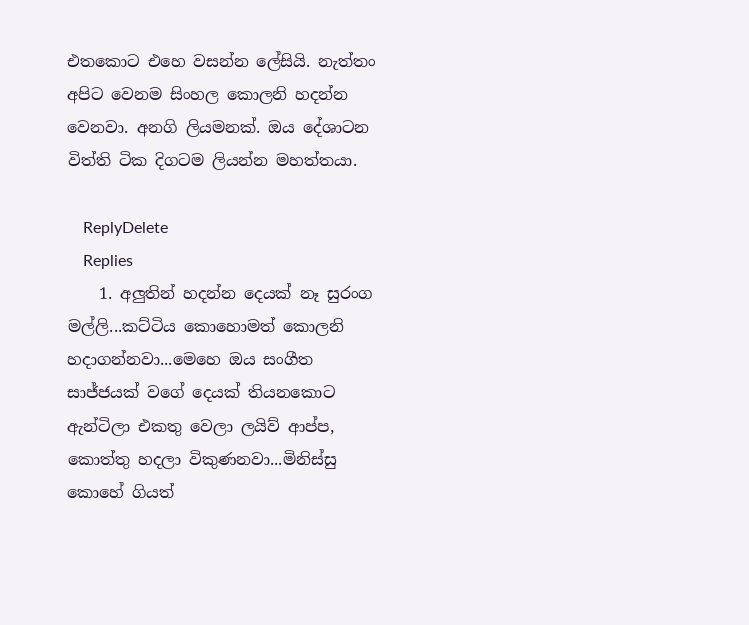එතකොට එහෙ වසන්න ලේසියි. නැත්තං අපිට වෙනම සිංහල කොලනි හදන්න වෙනවා. අනගි ලියමනක්. ඔය දේශාටන විත්ති ටික දිගටම ලියන්න මහත්තයා.

    ReplyDelete
    Replies
    1. අලුතින් හදන්න දෙයක් නෑ සුරංග මල්ලි...කට්ටිය කොහොමත් කොලනි හදාගන්නවා...මෙහෙ ඔය සංගීත සාජ්ජයක් වගේ දෙයක් තියනකොට ඇන්ටිලා එකතු වෙලා ලයිව් ආප්ප, කොත්තු හදලා විකුණනවා...මිනිස්සු කොහේ ගියත්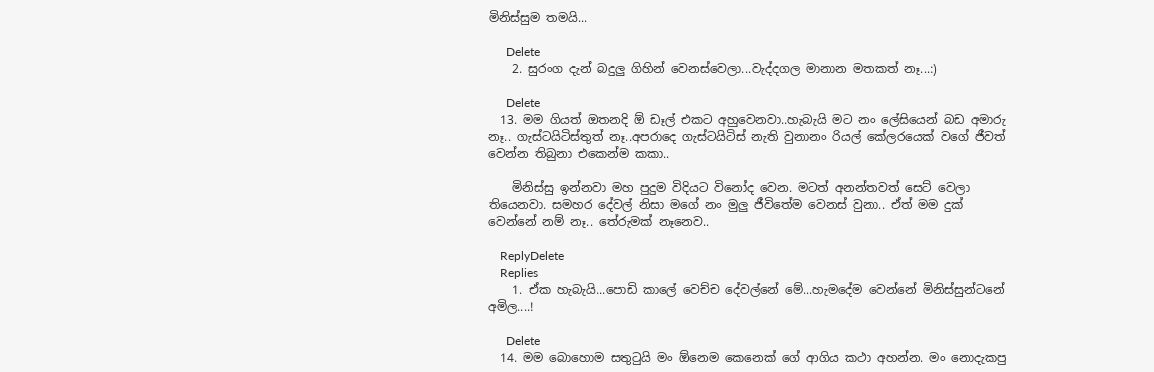මිනිස්සුම තමයි...

      Delete
    2. සුරංග දැන් බදුලු ගිහින් වෙනස්වෙලා...වැද්දගල මානාන මතකත් නෑ...:)

      Delete
  13. මම ගියත් ඔතනදි ඕ ඩෑල් එකට අහුවෙනවා..හැබැයි මට නං ලේසියෙන් බඩ අමාරු නෑ.. ගැස්ටයිටිස්තුත් නෑ..අපරාදෙ ගැස්ටයිටිස් නැති වුනානං රියල් කේලරයෙක් වගේ ජීවත් වෙන්න තිබුනා එකෙන්ම කකා..

    මිනිස්සු ඉන්නවා මහ පුදුම විදියට විනෝද වෙන. මටත් අනන්තවත් සෙට් වෙලා තියෙනවා. සමහර දේවල් නිසා මගේ නං මුලු ජීවිතේම වෙනස් වුනා.. ඒත් මම දුක් වෙන්නේ නම් නෑ.. තේරුමක් නෑනෙව..

    ReplyDelete
    Replies
    1. ඒක හැබැයි...පොඩි කාලේ වෙච්ච දේවල්නේ මේ...හැමදේම වෙන්නේ මිනිස්සුන්ටනේ අමිල....!

      Delete
  14. මම බොහොම සතුටුයි මං ඕනෙම කෙනෙක් ගේ ආගිය කථා අහන්න. මං නොදැකපු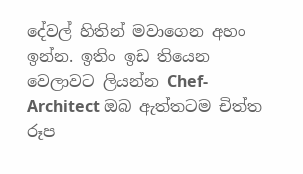දේවල් හිතින් මවාගෙන අහං ඉන්න. ඉතිං ඉඩ තියෙන වෙලාවට ලියන්න Chef-Architect ඔබ ඇත්තටම චිත්ත රූප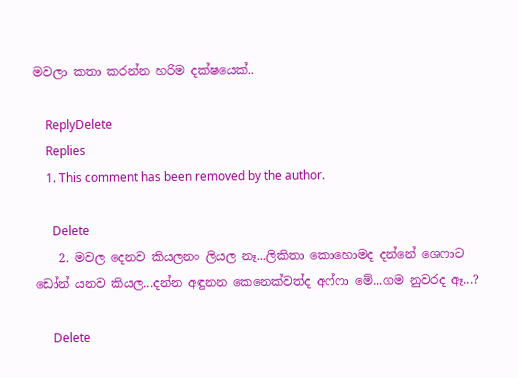මවලා කතා කරන්න හරිම දක්ෂයෙක්..

    ReplyDelete
    Replies
    1. This comment has been removed by the author.

      Delete
    2. මවල දෙනව කියලනං ලියල නෑ...ලිකිතා කොහොමද දන්නේ ශෙෆාට ඩෝන් යනව කියල...දන්න අඳුනන කෙනෙක්වත්ද අෆ්ෆා මේ...ගම නුවරද ඈ...?

      Delete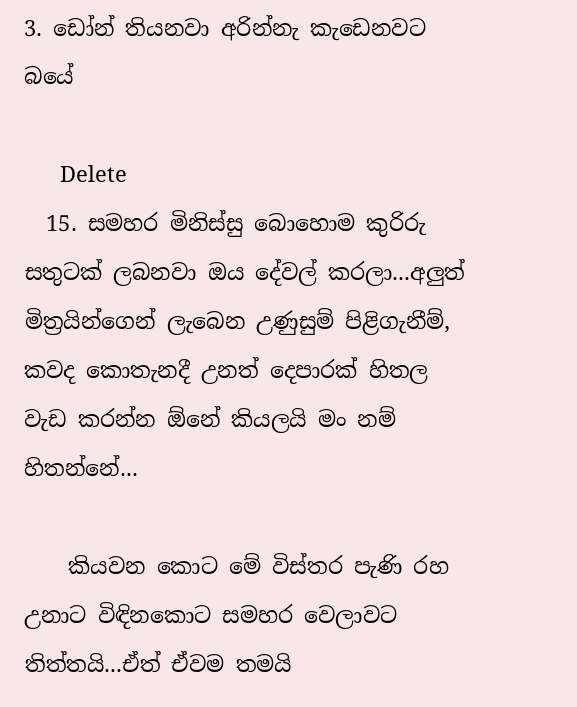3. ඩෝන් තියනවා අරින්නැ කැඩෙනවට බයේ

      Delete
  15. සමහර මිනිස්සු බොහොම කුරිරු සතුටක් ලබනවා ඔය දේවල් කරලා...අලුත් මිත්‍රයින්ගෙන් ලැබෙන උණුසුම් පිළිගැනීම්, කවද කොතැනදී උනත් දෙපාරක් හිතල වැඩ කරන්න ඕනේ කියලයි මං නම් හිතන්නේ...

    කියවන කොට මේ විස්තර පැණි රහ උනාට විඳිනකොට සමහර වෙලාවට තිත්තයි...ඒත් ඒවම තමයි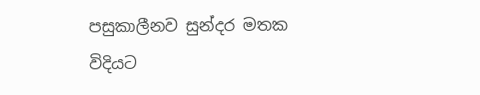පසුකාලීනව සුන්දර මතක විදියට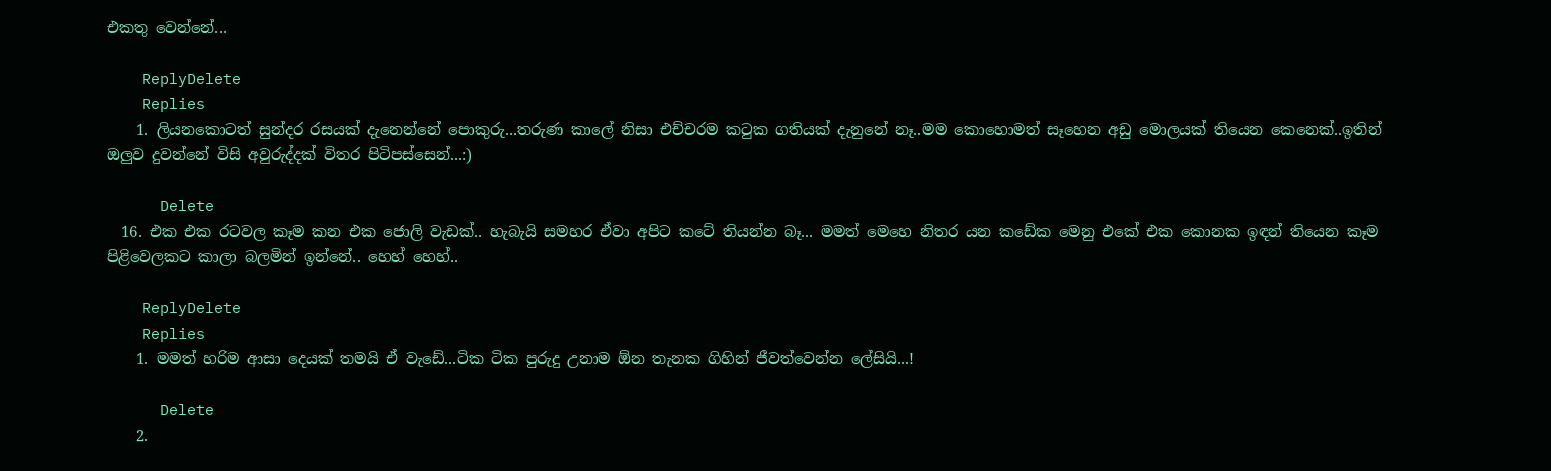එකතු වෙන්නේ...

    ReplyDelete
    Replies
    1. ලියනකොටත් සුන්දර රසයක් දැනෙන්නේ පොකුරු...තරුණ කාලේ නිසා එච්චරම කටුක ගතියක් දැනුනේ නෑ..මම කොහොමත් සෑහෙන අඩු මොලයක් තියෙන කෙනෙක්..ඉතින් ඔලුව දුවන්නේ විසි අවුරුද්දක් විතර පිටිපස්සෙන්...:)

      Delete
  16. එක එක රටවල කෑම කන එක ජොලි වැඩක්.. හැබැයි සමහර ඒවා අපිට කටේ තියන්න බෑ... මමත් මෙහෙ නිතර යන කඩේක මෙනු එකේ එක කොනක ඉඳන් තියෙන කෑම පිළිවෙලකට කාලා බලමින් ඉන්නේ.. හෙහ් හෙහ්..

    ReplyDelete
    Replies
    1. මමත් හරිම ආසා දෙයක් තමයි ඒ වැඩේ...ටික ටික පුරුදු උනාම ඕන තැනක ගිහින් ජීවත්වෙන්න ලේසියි...!

      Delete
    2.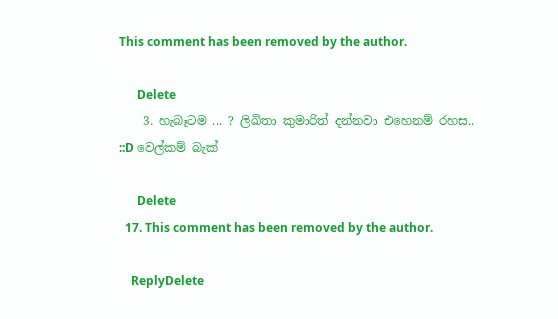This comment has been removed by the author.

      Delete
    3. හැබෑටම ... ? ලිඛිතා කුමාරිත් දන්නවා එහෙනම් රහස.. ::D වෙල්කම් බැක්

      Delete
  17. This comment has been removed by the author.

    ReplyDelete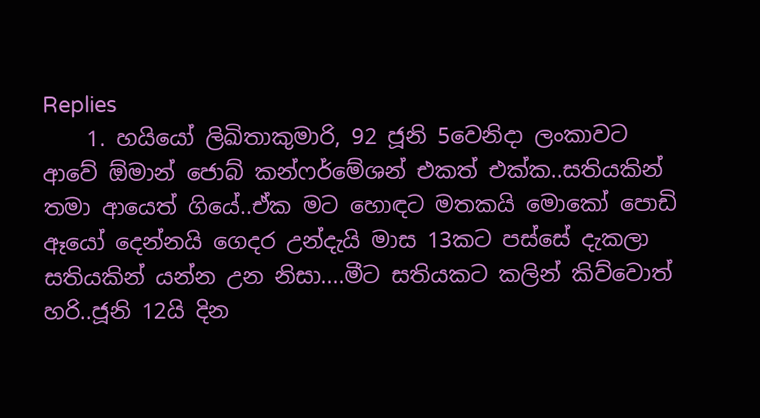Replies
    1. හයියෝ ලිඛිතාකුමාරි, 92 ජූනි 5වෙනිදා ලංකාවට ආවේ ඕමාන් ජොබ් කන්ෆර්මේශන් එකත් එක්ක..සතියකින් තමා ආයෙත් ගියේ..ඒක මට හොඳට මතකයි මොකෝ පොඩි ඈයෝ දෙන්නයි ගෙදර උන්දැයි මාස 13කට පස්සේ දැකලා සතියකින් යන්න උන නිසා....මීට සතියකට කලින් කිව්වොත් හරි..ජූනි 12යි දින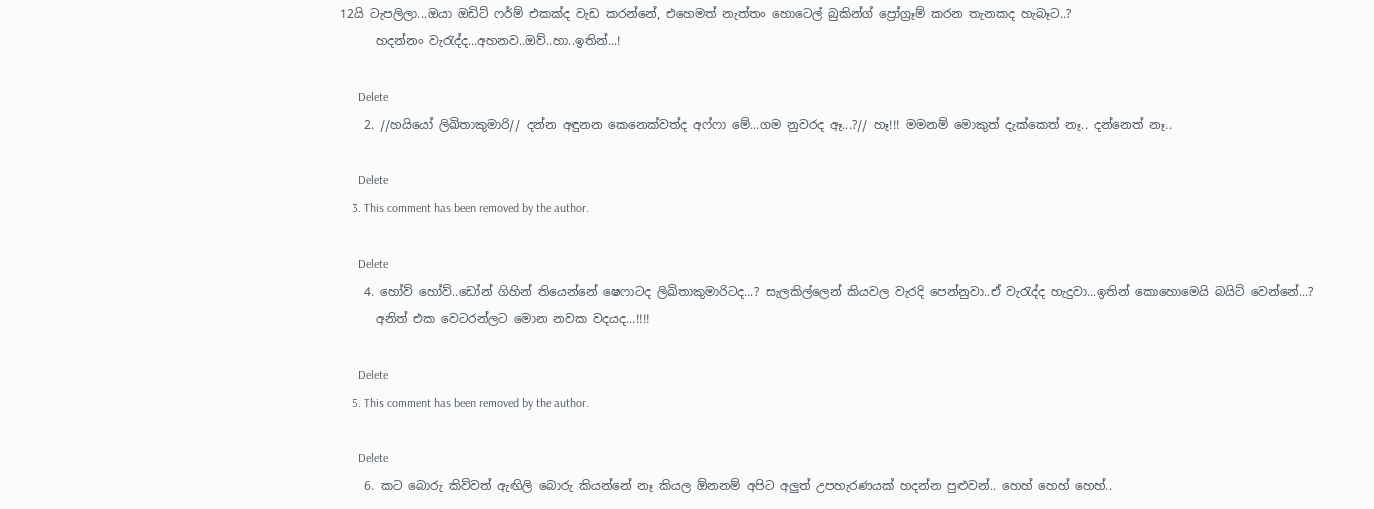12යි ටැපලිලා...ඔයා ඔඩිට් ෆර්ම් එකක්ද වැඩ කරන්නේ, එහෙමත් නැත්තං හොටෙල් බුකින්ග් ප්‍රෝග්‍රෑම් කරන තැනකද හැබෑට..?
      හදන්නං වැරැද්ද...අහනව..ඔව්..හා..ඉතින්...!

      Delete
    2. //හයියෝ ලිඛිතාකුමාරි// දන්න අඳුනන කෙනෙක්වත්ද අෆ්ෆා මේ...ගම නුවරද ඈ...?// හෑ!!! මමනම් මොකුත් දැක්කෙත් නෑ.. දන්නෙත් නෑ..

      Delete
    3. This comment has been removed by the author.

      Delete
    4. හෝව් හෝව්..ඩෝන් ගිහින් තියෙන්නේ ෂෙෆාටද ලිඛිතාකුමාරිටද...? සැලකිල්ලෙන් කියවල වැරදි පෙන්නුවා..ඒ වැරැද්ද හැදුවා...ඉතින් කොහොමෙයි බයිට් වෙන්නේ...?
      අනිත් එක වෙටරන්ලට මොන නවක වදයද...!!!!

      Delete
    5. This comment has been removed by the author.

      Delete
    6. කට බොරු කිව්වත් ඇඟිලි බොරු කියන්නේ නෑ කියල ඕනනම් අපිට අලුත් උපහැරණයක් හදන්න පුළුවන්.. හෙහ් හෙහ් හෙහ්..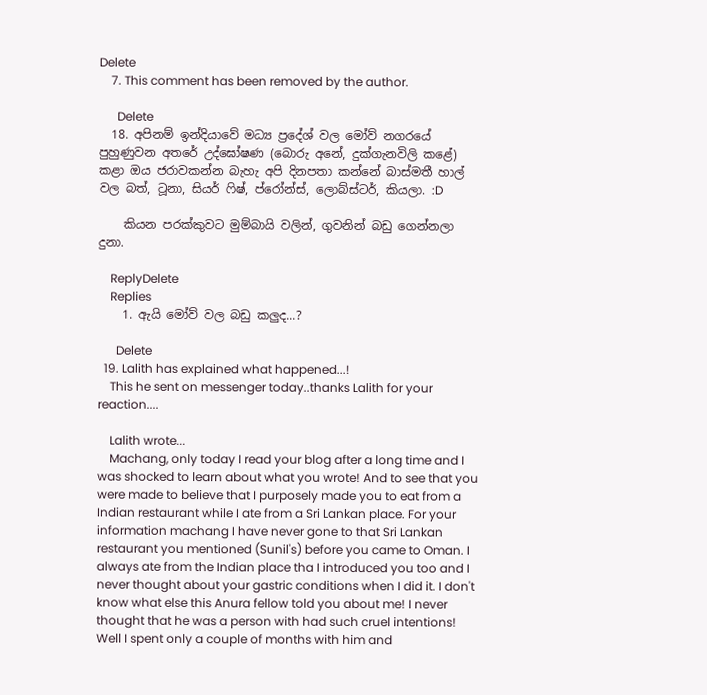Delete
    7. This comment has been removed by the author.

      Delete
  18. අපිනම් ඉන්දියාවේ මධ්‍ය ප්‍රදේශ් වල මෝව් නගරයේ පුහුණුවන අතරේ උද්ඝෝෂණ (බොරු අනේ, දුක්ගැනවිලි කළේ) කළා ඔය ජරාවකන්න බැහැ අපි දිනපතා කන්නේ බාස්මතී හාල් වල බත්, ටූනා, සියර් ෆිෂ්, ප්රෝන්ස්, ලොබ්ස්ටර්, කියලා. :D

    කියන පරක්කුවට මුම්බායි වලින්, ගුවනින් බඩු ගෙන්නලා දුනා.

    ReplyDelete
    Replies
    1. ඇයි මෝව් වල බඩු කලුද...?

      Delete
  19. Lalith has explained what happened...!
    This he sent on messenger today..thanks Lalith for your reaction....

    Lalith wrote...
    Machang, only today I read your blog after a long time and I was shocked to learn about what you wrote! And to see that you were made to believe that I purposely made you to eat from a Indian restaurant while I ate from a Sri Lankan place. For your information machang I have never gone to that Sri Lankan restaurant you mentioned (Sunil's) before you came to Oman. I always ate from the Indian place tha I introduced you too and I never thought about your gastric conditions when I did it. I don't know what else this Anura fellow told you about me! I never thought that he was a person with had such cruel intentions! Well I spent only a couple of months with him and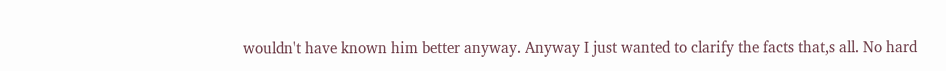wouldn't have known him better anyway. Anyway I just wanted to clarify the facts that,s all. No hard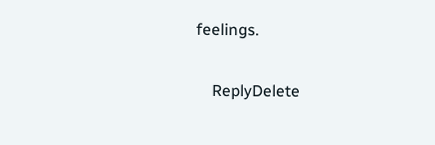feelings.

    ReplyDelete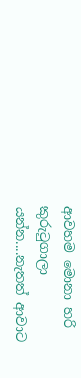ආවහම මොනා හරි කුරුටුගාලා යන්න....නැතත් ආවාට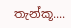තැන්කූ....